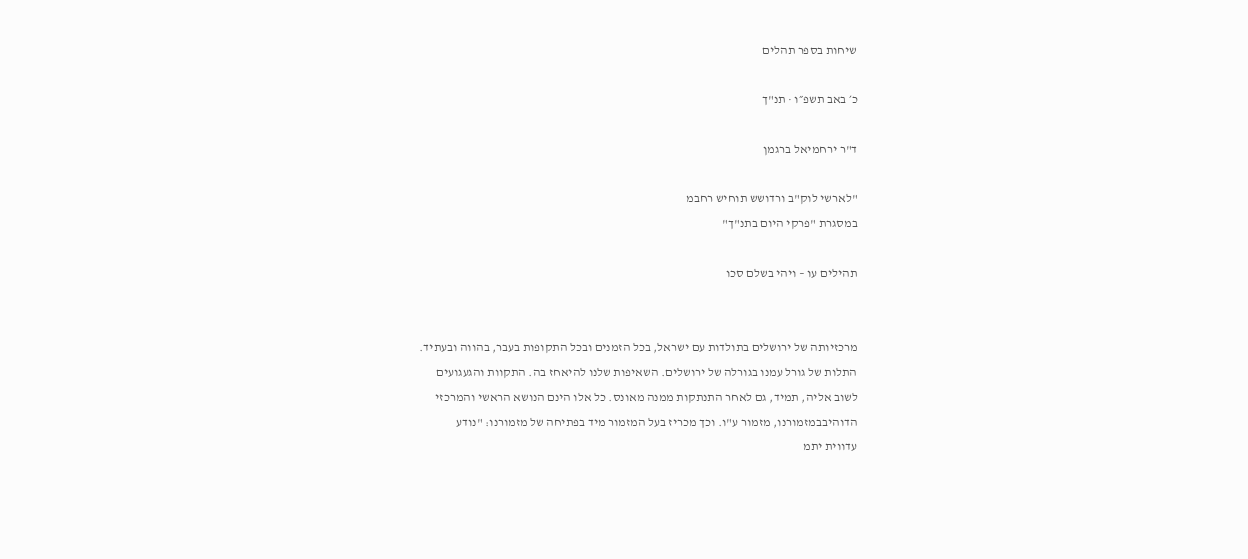שיחות בספר תהלים

כ׳ באב תשפ״ו · תנ"ך

ד"ר ירחמיאל ברגמן

"לארשי לוק"ב ורדושש תוחיש רחבמ
במסגרת "פרקי היום בתנ"ך"

תהילים עו – ויהי בשלם סכו


מרכזיותה של ירושלים בתולדות עם ישראל, בכל הזמנים ובכל התקופות בעבר, בהווה ובעתיד.
התלות של גורל עמנו בגורלה של ירושלים. השאיפות שלנו להיאחז בה. התקוות והגעגועים
לשוב אליה, תמיד, גם לאחר התנתקות ממנה מאונס. כל אלו הינם הנושא הראשי והמרכזי
הדוהיבבמזמורנו, מזמור ע"ו. וכך מכריז בעל המזמור מיד בפתיחה של מזמורנו: "נודע
עדווית יתמ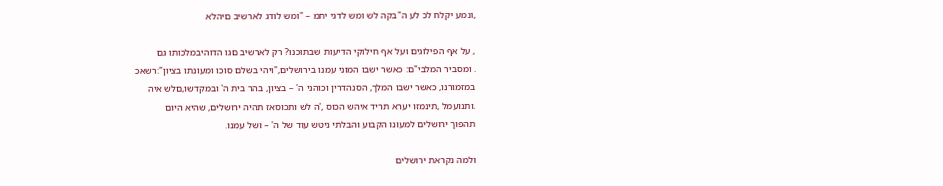,ונמע יקלח לכ לע ה"בקה לש ומש לדגי יתמ – "ומש לודג לארשיב םיהלא

, על אף הפילוגים ועל אף חילוקי הדיעות שבתוכנו? רק לארשיב םגו הדוהיבמלכותו גם
. ומסביר המלבי"ם: כאשר ישבו המוני עמנו בירושלים,"ויהי בשלם סוכו ומעונתו בציון":רשאכ
במזמורנו, כאשר ישבו המלך, הסנהדרין וכוהני ה' – בציון, בהר בית ה' ובמקדשו,םלש איה
.ותנועמל ,תינמזו יערא תריד איהש הכוס ,'ה לש ותכוסאז תהיה ירושלים, שהיא היום
תהפוך ירושלים למעונו הקבוע והבלתי ניטש עוד של ה' – ושל עמנו.

ולמה נקראת ירושלים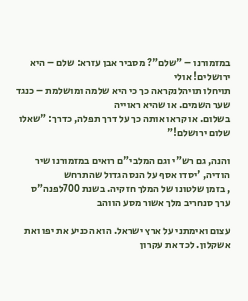במזמורנו – "שלם"? מסביר אבן עזרא: שלם – היא ירושלים! אולי
תויחלו תויהלנקראה כך כי היא שלמה ומושלמת – כנגד שער השמים. או שהיא ראוייה
בשלום. או קראו אותה כך על דרך תפלה, כדרך: "שאלו שלום ירושלם!"

והנה, גם רש"י וגם המלבי"ם רואים במזמורנו שיר הודיה, 'יסדו אסף על הנס הגדול שהתרחש
, בזמן שלטונו של המלך חזקיה. בשנת 700לפנה"ס ערך סנחריב מלך אשור מסע הווהב

עצום ואימתני על ארץ ישראל. הוא הכניע את יפו ואת אשקלון. לכד את עקרון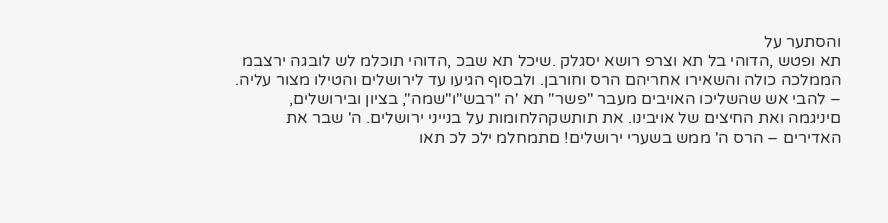והסתער על
תא ופטש ,הדוהי בל תא וצרפ רושא יסגלק .שיכל תא שבכ ,הדוהי תוכלמ לש לובגה ירצבמ
הממלכה כולה והשאירו אחריהם הרס וחורבן. ולבסוף הגיעו עד לירושלים והטילו מצור עליה.
– להבי אש שהשליכו האויבים מעבר "פשר" תא 'ה "רבש"ו"שמה", בציון ובירושלים,
םיניגמה ואת החיצים של אויבינו. את תותשקהלחומות על בנייני ירושלים. ה' שבר את
האדירים – הרס ה' ממש בשערי ירושלים! םתמחלמ ילכ לכ תאו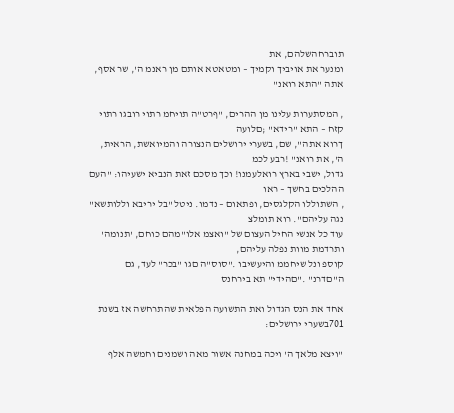תוברחהשלהם, את
ומנער את אויביך וקמיך – ומטאטא אותם מן ראנמ ה', שר אסף, אתה "התא רואנ"

, המסתערות עלינו מן ההרים, "ףרט"ה תויחמ רתוי רובגו רתוי קזח – התא "רידא" ;םלועה
ךרוא אתה", שם, בשערי ירושלים הנצורה והמיואשת, הראית, ה', את רואנ" !רבע לכמ
גדול, ישבי בארץ רואלעמנו! וכך מסכם זאת הנביא ישעיהו: "העם ההלכים בחשך – ראו
, השתוללו הקלגסים, ופתאום – נדמו. ניטל "בל יריבא וללותשא" נגה עליהם". רוא תומלצ
עוד כל אנשי החיל העצום של "ואצמ אלו"מהם כוחם, 'תנומה' ותרדמת מוות נפלה עליהם,
קוספ ונל שיחממ והיעשיבו ."סוס"ה םגו "בכר" לעד, גם ה"םדרנ" ."םהידי" תא בירחנס

אחד את הנס הגדול ואת התשועה הפלאית שהתרחשה אז בשנת 701בשערי ירושלים:

"ויצא מלאך ה' ויכה במחנה אשור מאה ושמנים וחמשה אלף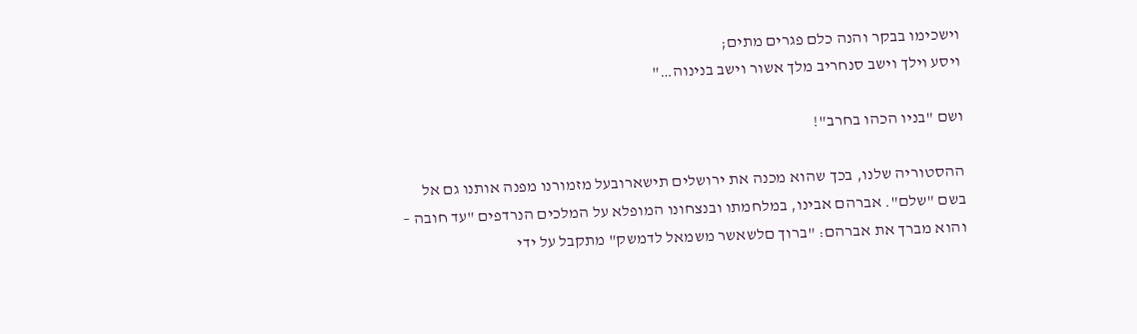וישכימו בבקר והנה כלם פגרים מתים;
ויסע וילך וישב סנחריב מלך אשור וישב בנינוה…"

ושם "בניו הכהו בחרב"!

ההסטוריה שלנו, בכך שהוא מכנה את ירושלים תישארובעל מזמורנו מפנה אותנו גם אל
בשם "שלם". אברהם אבינו, במלחמתו ובנצחונו המופלא על המלכים הנרדפים "עד חובה –
והוא מברך את אברהם: "ברוך םלשאשר משמאל לדמשק" מתקבל על ידי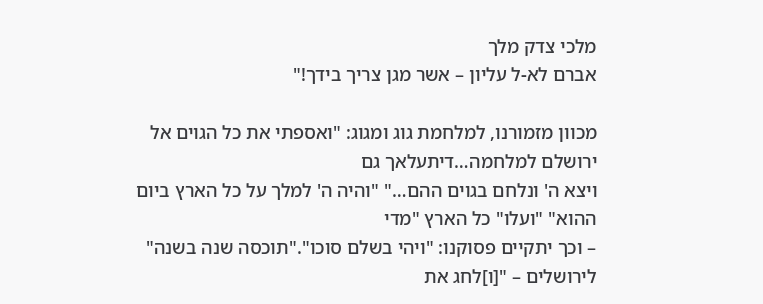מלכי צדק מלך
אברם לא-ל עליון – אשר מגן צריך בידך!"

מכוון מזמורנו, למלחמת גוג ומגוג: "ואספתי את כל הגוים אל ירושלם למלחמה…דיתעלאך גם
ויצא ה' ונלחם בגוים ההם…" "והיה ה' למלך על כל הארץ ביום ההוא" "ועלו" כל הארץ "מדי
– וכך יתקיים פסוקנו: "ויהי בשלם סוכו"."תוכסה שנה בשנה" לירושלים – "[ו]לחג את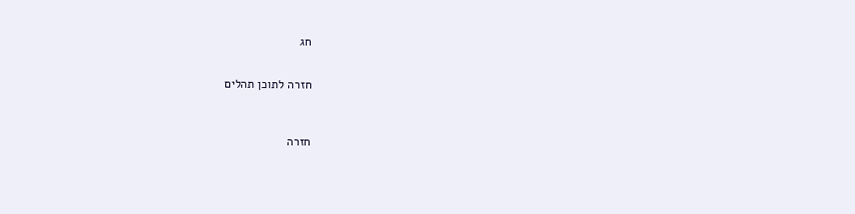חג


חזרה לתוכן תהלים



חזרה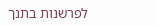לפרשנות בתנך